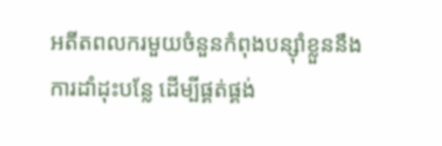អតីតពលករមួយចំនួនកំពុងបន្ស៊ាំខ្លួននឹងការដាំដុះបន្លែ ដើម្បីផ្គត់ផ្គង់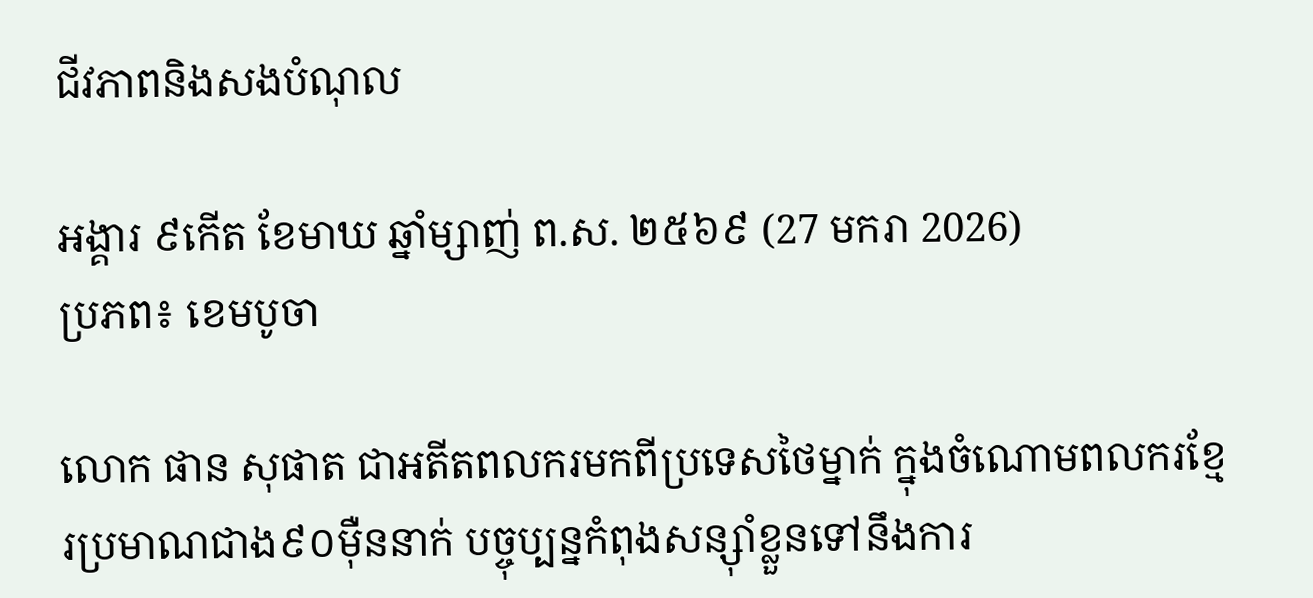ជីវភាពនិងសងបំណុល

អង្គារ ៩កើត ខែមាឃ ឆ្នាំម្សាញ់ ព.ស. ២៥៦៩ (27 មករា 2026)
ប្រភព៖ ខេមបូចា

លោក ផាន សុផាត ជាអតីតពលករមកពីប្រទេសថៃម្នាក់ ក្នុងចំណោមពលករខ្មែរប្រមាណជាង៩០ម៉ឺននាក់ បច្ចុប្បន្នកំពុងសន្ស៊ាំខ្លួនទៅនឹងការ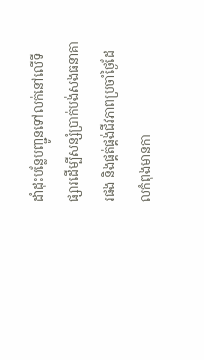ដាំដុះបន្លែបញ្ជូនទៅលក់នៅលើទីផ្សារដើម្បីសន្សំប្រាក់បង់សងធនាគារផង និងផ្គត់ផ្គង់ជីវភាពប្រចាំថ្ងៃដែលកំពុងមានកា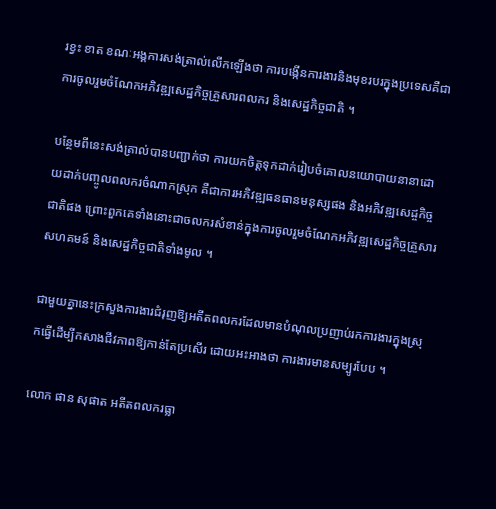រខ្វះ ខាត ខណៈអង្គការសង់ត្រាល់លើកឡើងថា ការបង្កើនការងារនិងមុខរបរក្នុងប្រទេសគឺជាការចូលរួមចំណែកអភិវឌ្ឍសេដ្ឋកិច្ចគ្រួសារពលករ និងសេដ្ឋកិច្ចជាតិ ។

បន្ថែមពីនេះសង់ត្រាល់បានបញ្ជាក់ថា ការយកចិត្តទុកដាក់រៀបចំគោលនយោបាយនានាដោយដាក់បញ្ចូលពលករចំណាកស្រុក គឺជាការអភិវឌ្ឍធនធានមនុស្សផង និងអភិវឌ្ឍសេដ្ចកិច្ចជាតិផង ព្រោះពួកគេទាំងនោះជាចលករសំខាន់ក្នុងការចូលរួមចំណែកអភិវឌ្ឍសេដ្ឋកិច្ចគ្រួសារ សហគមន៍ និងសេដ្ឋកិច្ចជាតិទាំងមូល ។

ជាមួយគ្នានេះក្រសួងការងារជំរុញឱ្យអតីតពលករដែលមានបំណុលប្រញាប់រកការងារក្នុងស្រុកធ្វើដើម្បីកសាងជីវភាពឱ្យកាន់តែប្រសើរ ដោយអះអាងថា ការងារមានសម្បូរបែប ។

លោក ផាន សុផាត អតីតពលករធ្លា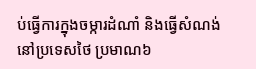ប់ធ្វើការក្នុងចម្ការដំណាំ និងធ្វើសំណង់នៅប្រទេសថៃ ប្រមាណ៦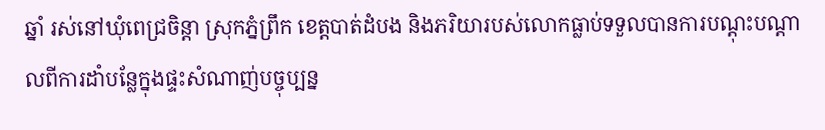ឆ្នាំ រស់នៅឃុំពេជ្រចិន្តា ស្រុកភ្នំព្រឹក ខេត្តបាត់ដំបង និងភរិយារបស់លោកធ្លាប់ទទួលបានការបណ្តុះបណ្តាលពីការដាំបន្លែក្នុងផ្ទះសំណាញ់បច្ចុប្បន្ន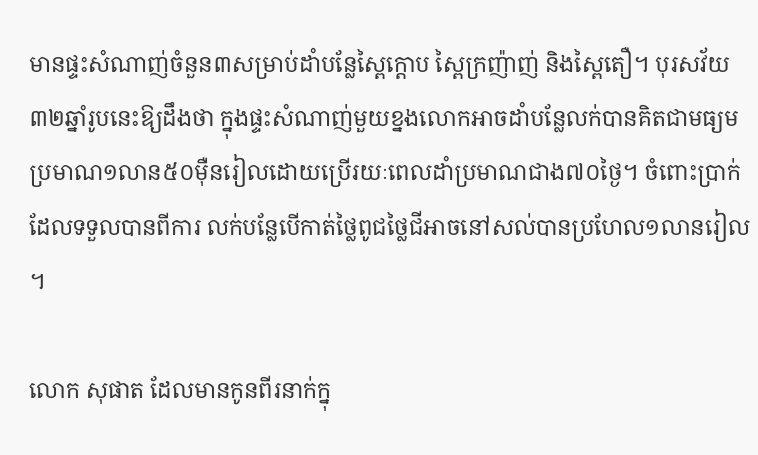មានផ្ទះសំណាញ់ចំនួន៣សម្រាប់ដាំបន្លែស្ពៃក្តោប ស្ពៃក្រញ៉ាញ់ និងស្ពៃតឿ។ បុរសវ័យ៣២ឆ្នាំរូបនេះឱ្យដឹងថា ក្នុងផ្ទះសំណាញ់មួយខ្នងលោកអាចដាំបន្លែលក់បានគិតជាមធ្យមប្រមាណ១លាន៥០ម៉ឺនរៀលដោយប្រើរយៈពេលដាំប្រមាណជាង៧០ថ្ងៃ។ ចំពោះប្រាក់ដែលទទួលបានពីការ លក់បន្លែបើកាត់ថ្លៃពូជថ្លៃជីអាចនៅសល់បានប្រហែល១លានរៀល ។

លោក សុផាត ដែលមានកូនពីរនាក់ក្នុ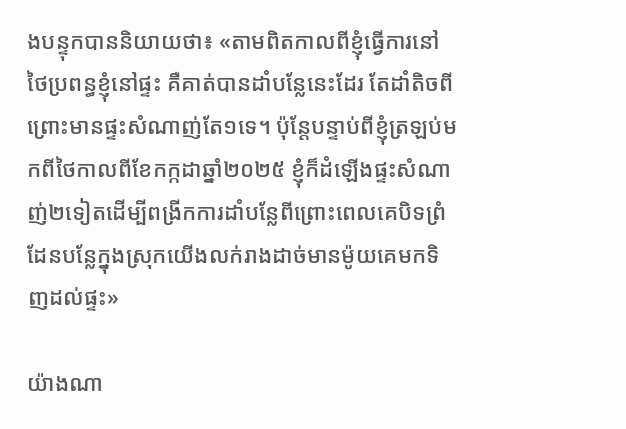ងបន្ទុកបាននិយាយថា៖ «តាមពិតកាលពីខ្ញុំធ្វើការនៅថៃប្រពន្ធខ្ញុំនៅផ្ទះ គឺគាត់បានដាំបន្លែនេះដែរ តែដាំតិចពីព្រោះមានផ្ទះសំណាញ់តែ១ទេ។ ប៉ុន្តែបន្ទាប់ពីខ្ញុំត្រឡប់មកពីថៃកាលពីខែកក្កដាឆ្នាំ២០២៥ ខ្ញុំក៏ដំឡើងផ្ទះសំណាញ់២ទៀតដើម្បីពង្រីកការដាំបន្លែពីព្រោះពេលគេបិទព្រំដែនបន្លែក្នុងស្រុកយើងលក់រាងដាច់មានម៉ូយគេមកទិញដល់ផ្ទះ»

យ៉ាងណា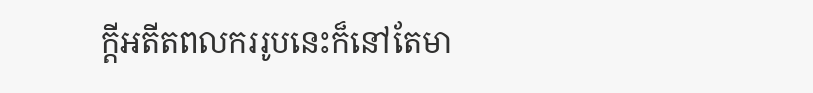ក្តីអតីតពលកររូបនេះក៏នៅតែមា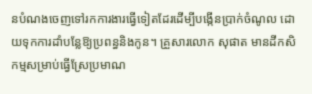នបំណងចេញទៅរកការងារធ្វើទៀតដែរដើម្បីបង្កើនប្រាក់ចំណូល ដោយទុកការដាំបន្លែឱ្យប្រពន្ធនិងកូន។ គ្រួសារលោក សុផាត មានដីកសិកម្មសម្រាប់ធ្វើស្រែប្រមាណ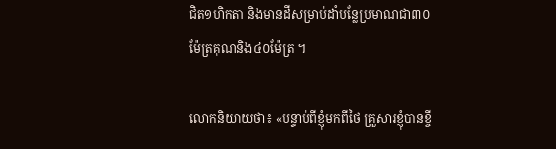ជិត១ហិកតា និងមានដីសម្រាប់ដាំបន្លែប្រមាណជា៣០ម៉ែត្រគុណនិង៤០ម៉ែត្រ ។

លោកនិយាយថា៖ «បន្ទាប់ពីខ្ញុំមកពីថៃ គ្រួសារខ្ញុំបានខ្ចី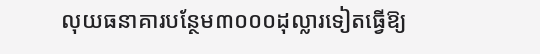លុយធនាគារបន្ថែម៣០០០ដុល្លារទៀតធ្វើឱ្យ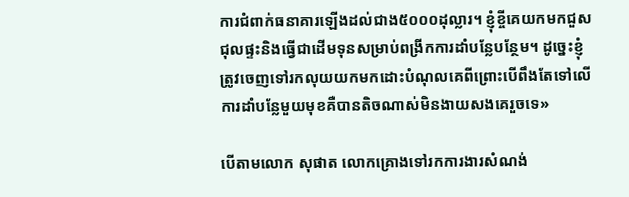ការជំពាក់ធនាគារឡើងដល់ជាង៥០០០ដុល្លារ។ ខ្ញុំខ្ចីគេយកមកជួសជុលផ្ទះនិងធ្វើជាដើមទុនសម្រាប់ពង្រីកការដាំបន្លែបន្ថែម។ ដូច្នេះខ្ញុំត្រូវចេញទៅរកលុយយកមកដោះបំណុលគេពីព្រោះបើពឹងតែទៅលើការដាំបន្លែមួយមុខគឺបានតិចណាស់មិនងាយសងគេរួចទេ»

បើតាមលោក សុផាត លោកគ្រោងទៅរកការងារសំណង់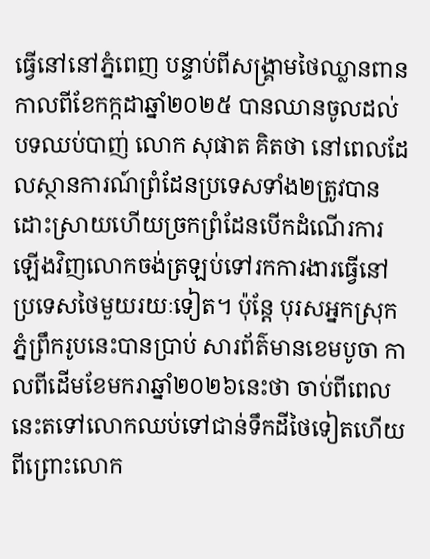ធ្វើនៅនៅភ្នំពេញ បន្ទាប់ពីសង្គ្រាមថៃឈ្លានពានកាលពីខែកក្កដាឆ្នាំ២០២៥ បានឈានចូលដល់បទឈប់បាញ់ លោក សុផាត គិតថា នៅពេលដែលស្ថានការណ៍ព្រំដែនប្រទេសទាំង២ត្រូវបានដោះស្រាយហើយច្រកព្រំដែនបើកដំណើរការឡើងវិញលោកចង់ត្រឡប់ទៅរកការងារធ្វើនៅប្រទេសថៃមួយរយៈទៀត។ ប៉ុន្តែ បុរសអ្នកស្រុកភ្នំព្រឹករូបនេះបានប្រាប់ សារព័ត៌មានខេមបូចា កាលពីដើមខែមករាឆ្នាំ២០២៦នេះថា ចាប់ពីពេលនេះតទៅលោកឈប់ទៅជាន់ទឹកដីថៃទៀតហើយ ពីព្រោះលោក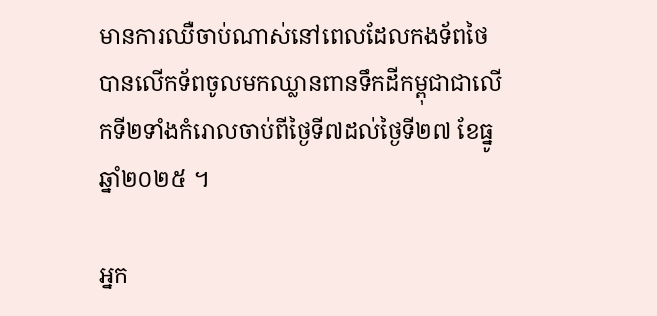មានការឈឺចាប់ណាស់នៅពេលដែលកងទ័ពថៃបានលើកទ័ពចូលមកឈ្លានពានទឹកដីកម្ពុជាជាលើកទី២ទាំងកំរោលចាប់ពីថ្ងៃទី៧ដល់ថ្ងៃទី២៧ ខែធ្នូ ឆ្នាំ២០២៥ ។

អ្នក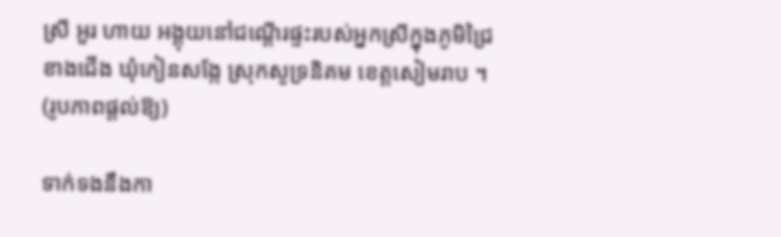ស្រី អួរ ហាយ អង្គុយនៅជណ្តើរផ្ទះរបស់អ្នកស្រីក្នុងភូមិជ្រៃខាងជើង ឃុំកៀនសង្កែ ស្រុកសូទ្រនិគម ខេត្តសៀមរាប ។ (រូបភាពផ្តល់ឱ្យ)

ទាក់ទងនឹងកា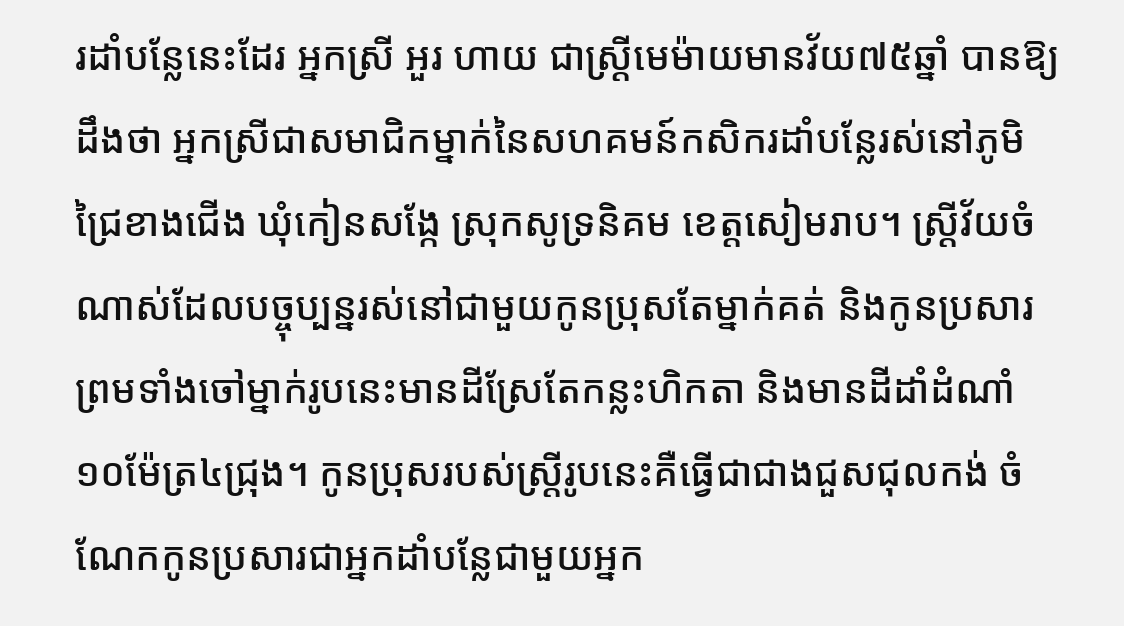រដាំបន្លែនេះដែរ អ្នកស្រី អួរ ហាយ ជាស្ត្រីមេម៉ាយមានវ័យ៧៥ឆ្នាំ បានឱ្យដឹងថា អ្នកស្រីជាសមាជិកម្នាក់នៃសហគមន៍កសិករដាំបន្លែរស់នៅភូមិជ្រៃខាងជើង ឃុំកៀនសង្កែ ស្រុកសូទ្រនិគម ខេត្តសៀមរាប។ ស្រ្តីវ័យចំណាស់ដែលបច្ចុប្បន្នរស់នៅជាមួយកូនប្រុសតែម្នាក់គត់ និងកូនប្រសារ ព្រមទាំងចៅម្នាក់រូបនេះមានដីស្រែតែកន្លះហិកតា និងមានដីដាំដំណាំ១០ម៉ែត្រ៤ជ្រុង។ កូនប្រុសរបស់ស្ត្រីរូបនេះគឺធ្វើជាជាងជួសជុលកង់ ចំណែកកូនប្រសារជាអ្នកដាំបន្លែជាមួយអ្នក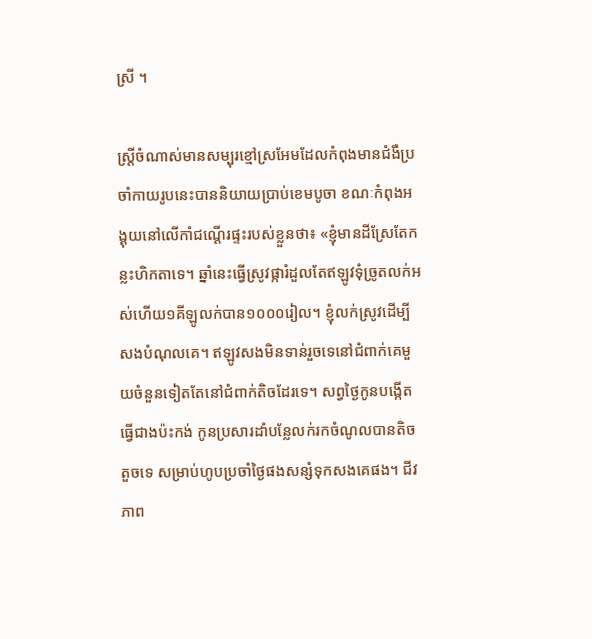ស្រី ។

ស្ត្រីចំណាស់មានសម្បុរខ្មៅស្រអែមដែលកំពុងមានជំងឺប្រចាំកាយរូបនេះបាននិយាយប្រាប់ខេមបូចា ខណៈកំពុងអង្គុយនៅលើកាំជណ្តើរផ្ទះរបស់ខ្លួនថា៖ «ខ្ញុំមានដីស្រែតែកន្លះហិកតាទេ។ ឆ្នាំនេះធ្វើស្រូវផ្ការំដួលតែឥឡូវទុំច្រូតលក់អស់ហើយ១គីឡូលក់បាន១០០០រៀល។ ខ្ញុំលក់ស្រូវដើម្បីសងបំណុលគេ។ ឥឡូវសងមិនទាន់រួចទេនៅជំពាក់គេមួយចំនួនទៀតតែនៅជំពាក់តិចដែរទេ។ សព្វថ្ងៃកូនបង្កើតធ្វើជាងប៉ះកង់ កូនប្រសារដាំបន្លែលក់រកចំណូលបានតិចតួចទេ សម្រាប់ហូបប្រចាំថ្ងៃផងសន្សំទុកសងគេផង។ ជីវភាព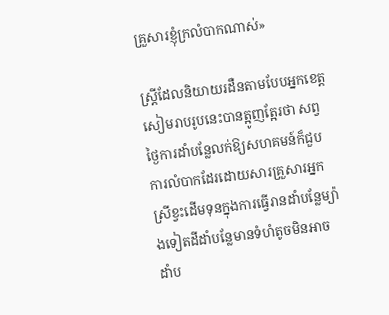គ្រួសារខ្ញុំក្រលំបាកណាស់»

ស្ត្រីដែលនិយាយរដឺនតាមបែបអ្នកខេត្តសៀមរាបរូបនេះបានត្អូញត្អែរថា សព្វថ្ងៃការដាំបន្លែលក់ឱ្យសហគមន៍ក៏ជួបការលំបាកដែរដោយសារគ្រួសារអ្នកស្រីខ្វះដើមទុនក្នុងការធ្វើរានដាំបន្លែម្យ៉ាងទៀតដីដាំបន្លែមានទំហំតូចមិនអាចដាំប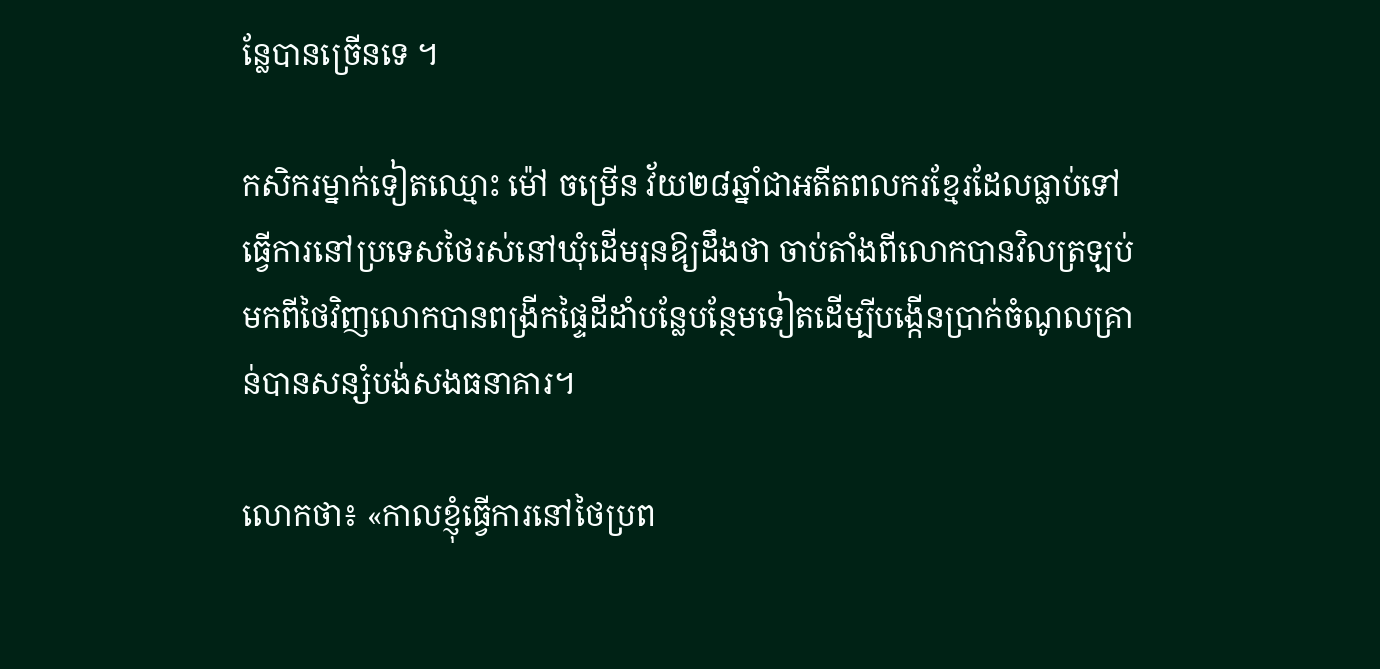ន្លែបានច្រើនទេ ។

កសិករម្នាក់ទៀតឈ្មោះ ម៉ៅ ចម្រើន វ័យ២៨ឆ្នាំជាអតីតពលករខ្មែរដែលធ្លាប់ទៅធ្វើការនៅប្រទេសថៃរស់នៅឃុំដើមរុនឱ្យដឹងថា ចាប់តាំងពីលោកបានវិលត្រឡប់មកពីថៃវិញលោកបានពង្រីកផ្ទៃដីដាំបន្លែបន្ថែមទៀតដើម្បីបង្កើនប្រាក់ចំណូលគ្រាន់បានសន្សំបង់សងធនាគារ។

លោកថា៖ «កាលខ្ញុំធ្វើការនៅថៃប្រព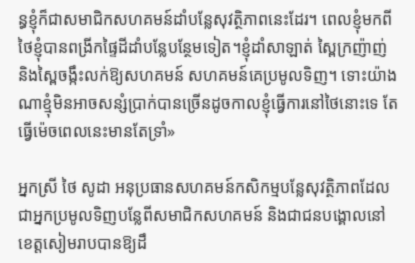ន្ធខ្ញុំក៏ជាសមាជិកសហគមន៍ដាំបន្លែសុវត្ថិភាពនេះដែរ។ ពេលខ្ញុំមកពីថៃខ្ញុំបានពង្រីកផ្ទៃដីដាំបន្លែបន្ថែមទៀត។ខ្ញុំដាំសាឡាត់ ស្ពៃក្រញ៉ាញ់ និងស្ពៃចង្កឹះលក់ឱ្យសហគមន៍ សហគមន៍គេប្រមូលទិញ។ ទោះយ៉ាងណាខ្មុំមិនអាចសន្សំប្រាក់បានច្រើនដូចកាលខ្ញុំធ្វើការនៅថៃនោះទេ តែធ្វើម៉េចពេលនេះមានតែទ្រាំ»

អ្នកស្រី ថៃ សូដា អនុប្រធានសហគមន៍កសិកម្មបន្លែសុវត្ថិភាពដែលជាអ្នកប្រមូលទិញបន្លែពីសមាជិកសហគមន៍ និងជាជនបង្គោលនៅខេត្តសៀមរាបបានឱ្យដឹ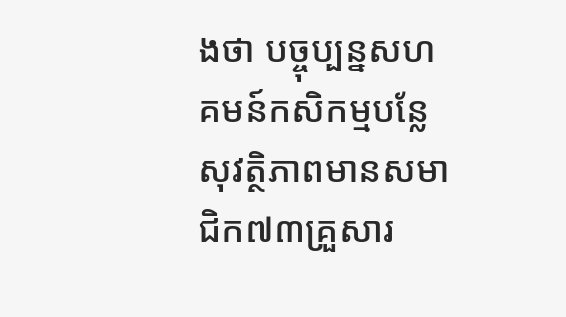ងថា បច្ចុប្បន្នសហគមន៍កសិកម្មបន្លែសុវត្ថិភាពមានសមាជិក៧៣គ្រួសារ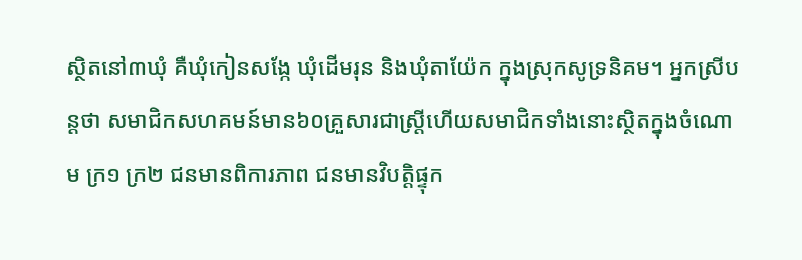ស្ថិតនៅ៣ឃុំ គឺឃុំកៀនសង្កែ ឃុំដើមរុន និងឃុំតាយ៉ែក ក្នុងស្រុកសូទ្រនិគម។ អ្នកស្រីបន្តថា សមាជិកសហគមន៍មាន៦០គ្រួសារជាស្ត្រីហើយសមាជិកទាំងនោះស្ថិតក្នុងចំណោម ក្រ១ ក្រ២ ជនមានពិការភាព ជនមានវិបត្តិផ្ទុក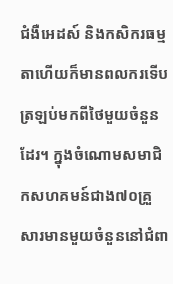ជំងឺអេដស៍ និងកសិករធម្មតាហើយក៏មានពលករទើបត្រឡប់មកពីថៃមួយចំនួនដែរ។ ក្នុងចំណោមសមាជិកសហគមន៍ជាង៧០គ្រួសារមានមួយចំនួននៅជំពា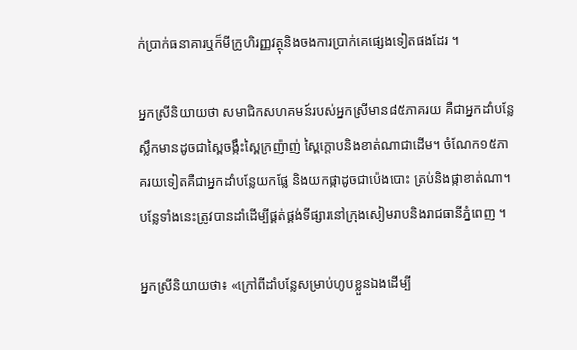ក់ប្រាក់ធនាគារឬក៏មីក្រូហិរញ្ញវត្ថុនិងចងការប្រាក់គេផ្សេងទៀតផងដែរ ។

អ្នកស្រីនិយាយថា សមាជិកសហគមន៍របស់អ្នកស្រីមាន៨៥ភាគរយ គឺជាអ្នកដាំបន្លែស្លឹកមានដូចជាស្ពៃចង្កឹះស្ពៃក្រញ៉ាញ់ ស្ពៃក្តោបនិងខាត់ណាជាដើម។ ចំណែក១៥ភាគរយទៀតគឺជាអ្នកដាំបន្លែយកផ្លែ និងយកផ្កាដូចជាប៉េងបោះ ត្រប់និងផ្កាខាត់ណា។ បន្លែទាំងនេះត្រូវបានដាំដើម្បីផ្គត់ផ្គង់ទីផ្សារនៅក្រុងសៀមរាបនិងរាជធានីភ្នំពេញ ។

អ្នកស្រីនិយាយថា៖ «ក្រៅពីដាំបន្លែសម្រាប់ហូបខ្លួនឯងដើម្បី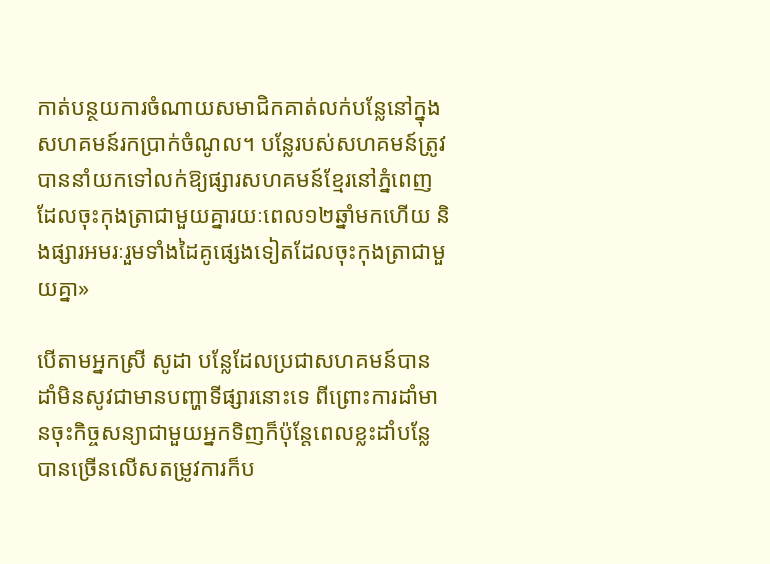កាត់បន្ថយការចំណាយសមាជិកគាត់លក់បន្លែនៅក្នុងសហគមន៍រកប្រាក់ចំណូល។ បន្លែរបស់សហគមន៍ត្រូវបាននាំយកទៅលក់ឱ្យផ្សារសហគមន៍ខ្មែរនៅភ្នំពេញដែលចុះកុងត្រាជាមួយគ្នារយៈពេល១២ឆ្នាំមកហើយ និងផ្សារអមរៈរួមទាំងដៃគូផ្សេងទៀតដែលចុះកុងត្រាជាមួយគ្នា»

បើតាមអ្នកស្រី សូដា បន្លែដែលប្រជាសហគមន៍បានដាំមិនសូវជាមានបញ្ហាទីផ្សារនោះទេ ពីព្រោះការដាំមានចុះកិច្ចសន្យាជាមួយអ្នកទិញក៏ប៉ុន្តែពេលខ្លះដាំបន្លែបានច្រើនលើសតម្រូវការក៏ប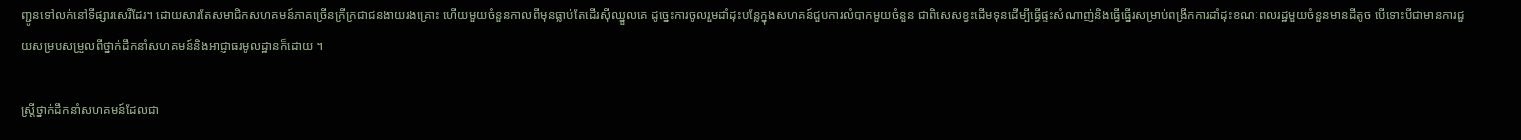ញ្ជូនទៅលក់នៅទីផ្សារសេរីដែរ។ ដោយសារតែសមាជិកសហគមន៍ភាគច្រើនក្រីក្រជាជនងាយរងគ្រោះ ហើយមួយចំនួនកាលពីមុនធ្លាប់តែដើរស៊ីឈ្នួលគេ ដូច្នេះការចូលរួមដាំដុះបន្លែក្នុងសហគន៍ជួបការលំបាកមួយចំនួន ជាពិសេសខ្វះដើមទុនដើម្បីធ្វើផ្ទះសំណាញ់និងធ្វើធ្នើរសម្រាប់ពង្រីកការដាំដុះខណៈពលរដ្ឋមួយចំនួនមានដីតូច បើទោះបីជាមានការជួយសម្របសម្រួលពីថ្នាក់ដឹកនាំសហគមន៍និងអាជ្ញាធរមូលដ្ឋានក៏ដោយ ។

ស្ត្រីថ្នាក់ដឹកនាំសហគមន៍ដែលជា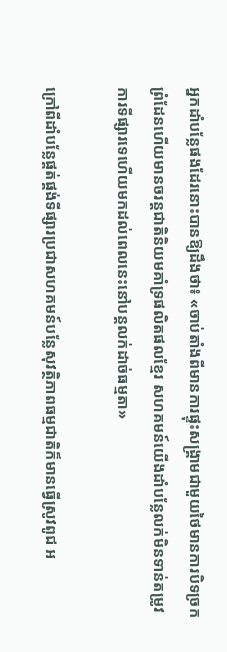អ្នកដាំបន្លែផងដែរនោះបានឱ្យដឹងថា៖ «ចាប់តាំងពីមានការផ្ទុះសង្គ្រាមជាមួយថៃមានការបិទច្រកព្រំដែនហើយមានចរន្តជាតិនិយមគាំទ្រផលិតផលខ្មែរ សហគមន៍យើងដាំបន្លែលក់មិនទាន់តម្រូវការទីផ្សារទេហើយមកដល់ពេលនេះនៅបន្តលក់ដាច់ធម្មតា»

ក្រៅពីដាំបន្លែផ្គត់ផ្គង់ទីផ្សារប្រជាសហគមន៍បន្លែសុវត្ថិភាពធម្មជាតិក៏មានធ្វើស្រូវពូជ អ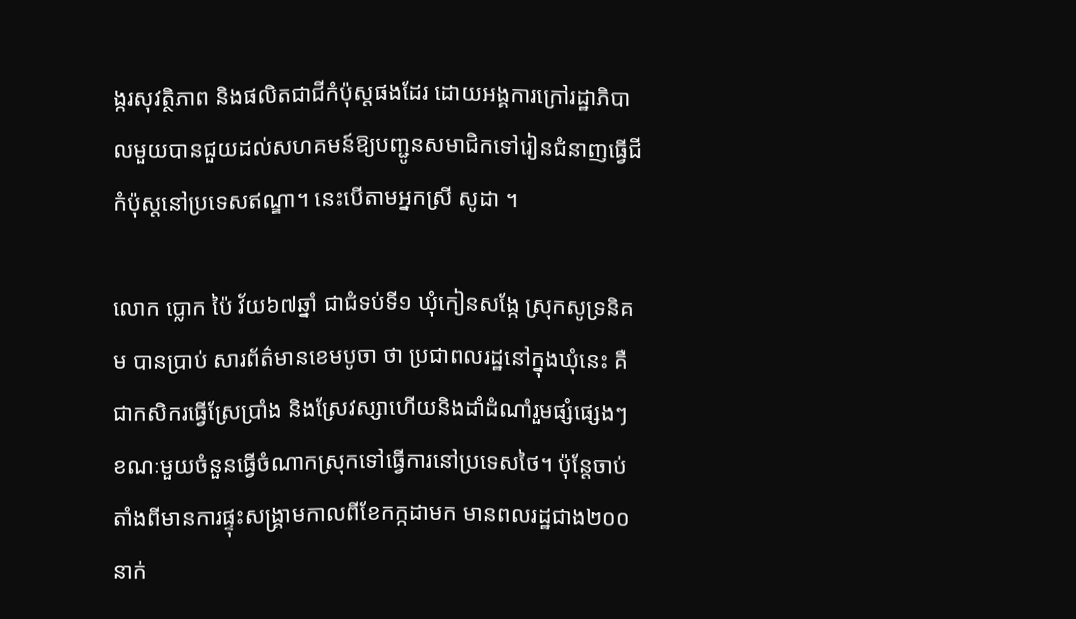ង្ករសុវត្ថិភាព និងផលិតជាជីកំប៉ុស្តផងដែរ ដោយអង្គការក្រៅរដ្ឋាភិបាលមួយបានជួយដល់សហគមន៍ឱ្យបញ្ជូនសមាជិកទៅរៀនជំនាញធ្វើជីកំប៉ុស្តនៅប្រទេសឥណ្ឌា។ នេះបើតាមអ្នកស្រី សូដា ។

លោក ប្លោក ប៉ៃ វ័យ៦៧ឆ្នាំ ជាជំទប់ទី១ ឃុំកៀនសង្កែ ស្រុកសូទ្រនិគម បានប្រាប់ សារព័ត៌មានខេមបូចា ថា ប្រជាពលរដ្ឋនៅក្នុងឃុំនេះ គឺជាកសិករធ្វើស្រែប្រាំង និងស្រែវស្សាហើយនិងដាំដំណាំរួមផ្សំផ្សេងៗ ខណៈមួយចំនួនធ្វើចំណាកស្រុកទៅធ្វើការនៅប្រទេសថៃ។ ប៉ុន្តែចាប់តាំងពីមានការផ្ទុះសង្គ្រាមកាលពីខែកក្កដាមក មានពលរដ្ឋជាង២០០នាក់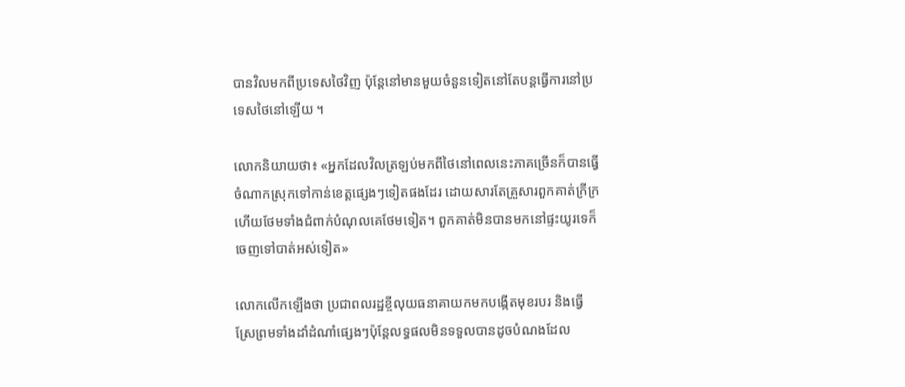បានវិលមកពីប្រទេសថៃវិញ ប៉ុន្តែនៅមានមួយចំនួនទៀតនៅតែបន្តធ្វើការនៅប្រទេសថៃនៅឡើយ ។

លោកនិយាយថា៖ «អ្នកដែលវិលត្រឡប់មកពីថៃនៅពេលនេះភាគច្រើនក៏បានធ្វើចំណាកស្រុកទៅកាន់ខេត្តផ្សេងៗទៀតផងដែរ ដោយសារតែគ្រួសារពួកគាត់ក្រីក្រហើយថែមទាំងជំពាក់បំណុលគេថែមទៀត។ ពួកគាត់មិនបានមកនៅផ្ទះយូរទេក៏ចេញទៅបាត់អស់ទៀត»

លោកលើកឡើងថា ប្រជាពលរដ្ឋខ្ចីលុយធនាគាយកមកបង្កើតមុខរបរ និងធ្វើស្រែព្រមទាំងដាំដំណាំផ្សេងៗប៉ុន្តែលទ្ធផលមិនទទួលបានដូចបំណងដែល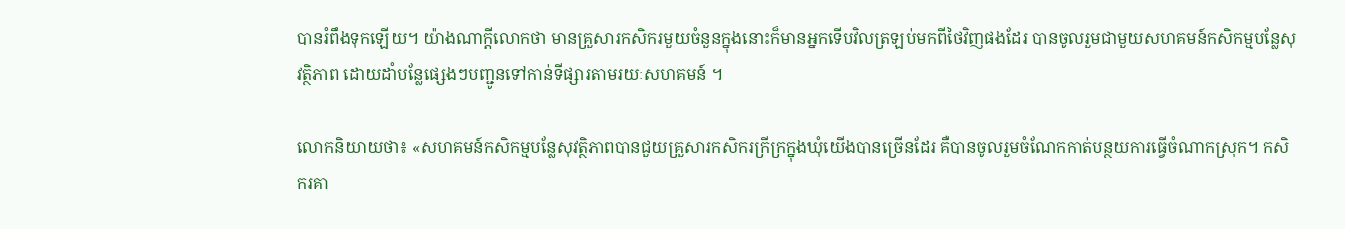បានរំពឹងទុកឡើយ។ យ៉ាងណាក្តីលោកថា មានគ្រួសារកសិករមួយចំនួនក្នុងនោះក៏មានអ្នកទើបវិលត្រឡប់មកពីថៃវិញផងដែរ បានចូលរួមជាមួយសហគមន៍កសិកម្មបន្លែសុវត្ថិភាព ដោយដាំបន្លែផ្សេងៗបញ្ជូនទៅកាន់ទីផ្សារតាមរយៈសហគមន៍ ។

លោកនិយាយថា៖ «សហគមន៍កសិកម្មបន្លែសុវត្ថិភាពបានជួយគ្រួសារកសិករក្រីក្រក្នុងឃុំយើងបានច្រើនដែរ គឺបានចូលរួមចំណែកកាត់បន្ថយការធ្វើចំណាកស្រុក។ កសិករគា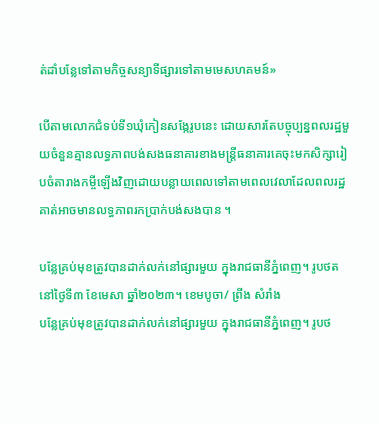ត់ដាំបន្លែទៅតាមកិច្ចសន្យាទីផ្សារទៅតាមមេសហគមន៍»

បើតាមលោកជំទប់ទី១ឃុំកៀនសង្កែរូបនេះ ដោយសារតែបច្ចុប្បន្នពលរដ្ឋមួយចំនួនគ្មានលទ្ធភាពបង់សងធនាគារខាងមន្ត្រីធនាគារគេចុះមកសិក្សារៀបចំតារាងកម្ចីឡើងវិញដោយបន្លាយពេលទៅតាមពេលវេលាដែលពលរដ្ឋគាត់អាចមានលទ្ធភាពរកប្រាក់បង់សងបាន ។

បន្លែគ្រប់មុខត្រូវបានដាក់លក់នៅផ្សារមួយ ក្នុងរាជធានីភ្នំពេញ។ រូបថតនៅថ្ងៃទី៣ ខែមេសា ឆ្នាំ២០២៣។ ខេមបូចា/ ព្រីង សំរាំង
បន្លែគ្រប់មុខត្រូវបានដាក់លក់នៅផ្សារមួយ ក្នុងរាជធានីភ្នំពេញ។ រូបថ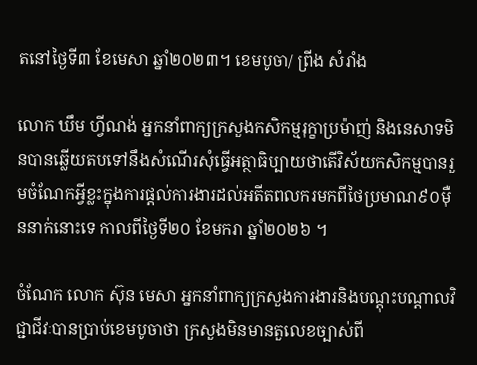តនៅថ្ងៃទី៣ ខែមេសា ឆ្នាំ២០២៣។ ខេមបូចា/ ព្រីង សំរាំង

លោក ឃឹម ហ្វីណង់ អ្នកនាំពាក្យក្រសួងកសិកម្មរុក្ខាប្រម៉ាញ់ និងនេសាទមិនបានឆ្លើយតបទៅនឹងសំណើរសុំធ្វើអត្ថាធិប្បាយថាតើវិស័យកសិកម្មបានរួមចំណែកអ្វីខ្លះក្នុងការផ្តល់ការងារដល់អតីតពលករមកពីថៃប្រមាណ៩០ម៉ឺននាក់នោះទេ កាលពីថ្ងៃទី២០ ខែមករា ឆ្នាំ២០២៦ ។

ចំណែក លោក ស៊ុន មេសា អ្នកនាំពាក្យក្រសួងការងារនិងបណ្តុះបណ្តាលវិជ្ជាជីវៈបានប្រាប់ខេមបូចាថា ក្រសួងមិនមានតួលេខច្បាស់ពី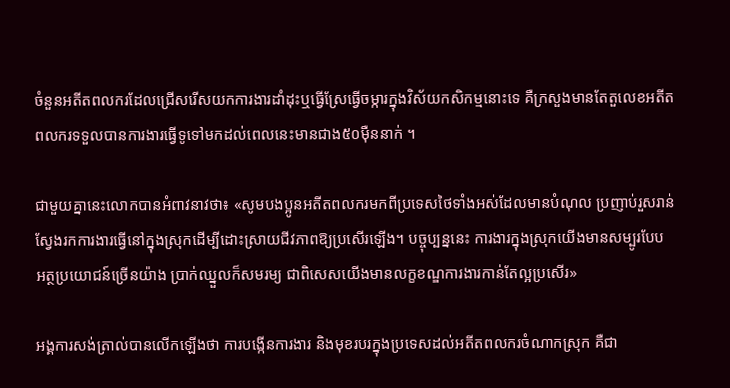ចំនួនអតីតពលករដែលជ្រើសរើសយកការងារដាំដុះឬធ្វើស្រែធ្វើចម្ការក្នុងវិស័យកសិកម្មនោះទេ គឺក្រសួងមានតែតួលេខអតីតពលករទទួលបានការងារធ្វើទូទៅមកដល់ពេលនេះមានជាង៥០ម៉ឺននាក់ ។

ជាមួយគ្នានេះលោកបានអំពាវនាវថា៖ «សូមបងប្អូនអតីតពលករមកពីប្រទេសថៃទាំងអស់ដែលមានបំណុល ប្រញាប់រួសរាន់ស្វែងរកការងារធ្វើនៅក្នុងស្រុកដើម្បីដោះស្រាយជីវភាពឱ្យប្រសើរឡើង។ បច្ចុប្បន្ននេះ ការងារក្នុងស្រុកយើងមានសម្បូរបែប អត្ថប្រយោជន៍ច្រើនយ៉ាង ប្រាក់ឈ្នួលក៏សមរម្យ ជាពិសេសយើងមានលក្ខខណ្ឌការងារកាន់តែល្អប្រសើរ»

អង្គការសង់ត្រាល់បានលើកឡើងថា ការបង្កើនការងារ និងមុខរបរក្នុងប្រទេសដល់អតីតពលករចំណាកស្រុក គឺជា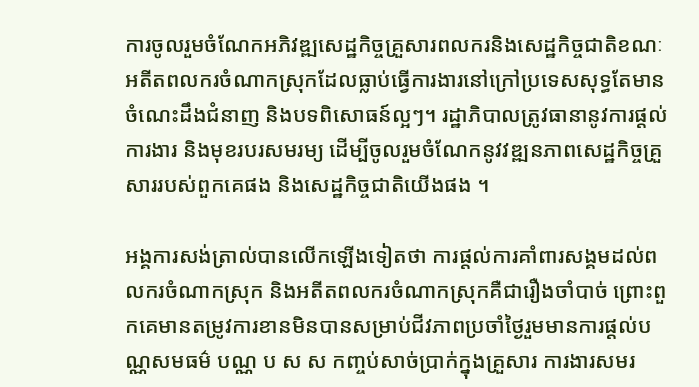ការចូលរួមចំណែកអភិវឌ្ឍសេដ្ឋកិច្ចគ្រួសារពលករនិងសេដ្ឋកិច្ចជាតិខណៈអតីតពលករចំណាកស្រុកដែលធ្លាប់ធ្វើការងារនៅក្រៅប្រទេសសុទ្ធតែមានចំណេះដឹងជំនាញ និងបទពិសោធន៍ល្អៗ។ រដ្ឋាភិបាលត្រូវធានានូវការផ្តល់ការងារ និងមុខរបរសមរម្យ ដើម្បីចូលរួមចំណែកនូវវឌ្ឍនភាពសេដ្ឋកិច្ចគ្រួសាររបស់ពួកគេផង និងសេដ្ឋកិច្ចជាតិយើងផង ។

អង្គការសង់ត្រាល់បានលើកឡើងទៀតថា ការផ្តល់ការគាំពារសង្គមដល់ពលករចំណាកស្រុក និងអតីតពលករចំណាកស្រុកគឺជារឿងចាំបាច់ ព្រោះពួកគេមានតម្រូវការខានមិនបានសម្រាប់ជីវភាពប្រចាំថ្ងៃរួមមានការផ្តល់បណ្ណសមធម៌ បណ្ណ ប ស ស កញ្ចប់សាច់ប្រាក់ក្នុងគ្រួសារ ការងារសមរ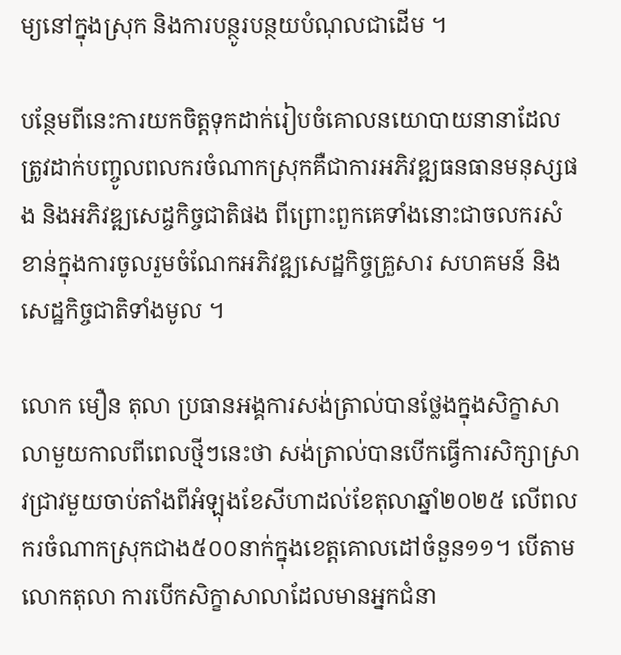ម្យនៅក្នុងស្រុក និងការបន្ថូរបន្ថយបំណុលជាដើម ។

បន្ថែមពីនេះការយកចិត្តទុកដាក់រៀបចំគោលនយោបាយនានាដែលត្រូវដាក់បញ្ចូលពលករចំណាកស្រុកគឺជាការអភិវឌ្ឍធនធានមនុស្សផង និងអភិវឌ្ឍសេដ្ចកិច្ចជាតិផង ពីព្រោះពួកគេទាំងនោះជាចលករសំខាន់ក្នុងការចូលរួមចំណែកអភិវឌ្ឍសេដ្ឋកិច្ចគ្រួសារ សហគមន៍ និងសេដ្ឋកិច្ចជាតិទាំងមូល ។

លោក មឿន តុលា ប្រធានអង្គការសង់ត្រាល់បានថ្លែងក្នុងសិក្ខាសាលាមួយកាលពីពេលថ្មីៗនេះថា សង់ត្រាល់បានបើកធ្វើការសិក្សាស្រាវជ្រាវមួយចាប់តាំងពីអំឡុងខែសីហាដល់ខែតុលាឆ្នាំ២០២៥ លើពលករចំណាកស្រុកជាង៥០០នាក់ក្នុងខេត្តគោលដៅចំនួន១១។ បើតាមលោកតុលា ការបើកសិក្ខាសាលាដែលមានអ្នកជំនា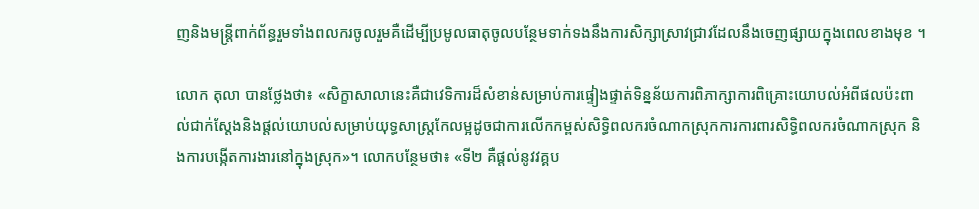ញនិងមន្ត្រីពាក់ព័ន្ធរួមទាំងពលករចូលរួមគឺដើម្បីប្រមូលធាតុចូលបន្ថែមទាក់ទងនឹងការសិក្សាស្រាវជ្រាវដែលនឹងចេញផ្សាយក្នុងពេលខាងមុខ ។

លោក តុលា បានថ្លែងថា៖ «សិក្ខាសាលានេះគឺជាវេទិការដ៏សំខាន់សម្រាប់ការផ្ទៀងផ្ទាត់ទិន្នន័យការពិភាក្សាការពិគ្រោះយោបល់អំពីផលប៉ះពាល់ជាក់ស្តែងនិងផ្តល់យោបល់សម្រាប់យុទ្ធសាស្ត្រកែលម្អដូចជាការលើកកម្ពស់សិទ្ធិពលករចំណាកស្រុកការការពារសិទ្ធិពលករចំណាកស្រុក និងការបង្កើតការងារនៅក្នុងស្រុក»។ លោកបន្ថែមថា៖ «ទី២ គឺផ្តល់នូវវគ្គប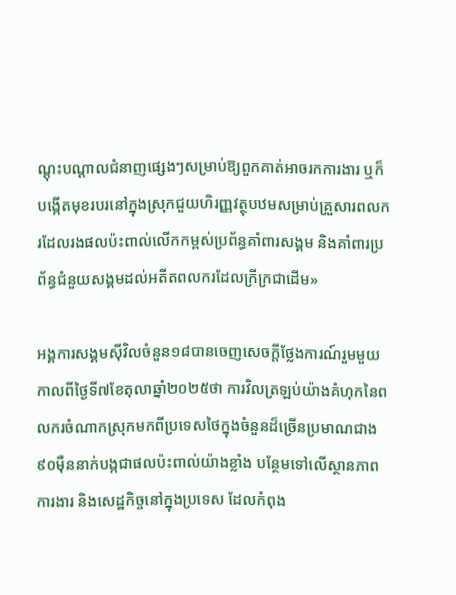ណ្តុះបណ្តាលជំនាញផ្សេងៗសម្រាប់ឱ្យពួកគាត់អាចរកការងារ ឬក៏បង្កើតមុខរបរនៅក្នុងស្រុកជួយហិរញ្ញវត្ថុបឋមសម្រាប់គ្រួសារពលករដែលរងផលប៉ះពាល់លើកកម្ពស់ប្រព័ន្ធគាំពារសង្គម និងគាំពារប្រព័ន្ធជំនួយសង្គមដល់អតីតពលករដែលក្រីក្រជាដើម»

អង្គការសង្គមស៊ីវិលចំនួន១៨បានចេញសេចក្តីថ្លែងការណ៍រួមមួយកាលពីថ្ងៃទី៧ខែតុលាឆ្នាំ២០២៥ថា ការវិលត្រឡប់យ៉ាងគំហុកនៃពលករចំណាកស្រុកមកពីប្រទេសថៃក្នុងចំនួនដ៏ច្រើនប្រមាណជាង៩០ម៉ឺននាក់បង្កជាផលប៉ះពាល់យ៉ាងខ្លាំង បន្ថែមទៅលើស្ថានភាពការងារ និងសេដ្ឋកិច្ចនៅក្នុងប្រទេស ដែលកំពុង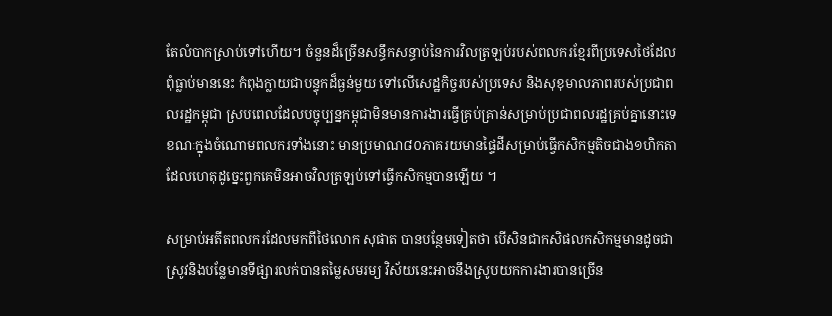តែលំបាកស្រាប់ទៅហើយ។ ចំនួនដ៏ច្រើនសន្ធឹកសន្ធាប់នៃការវិលត្រឡប់របស់ពលករខ្មែរពីប្រទេសថៃដែលពុំធ្លាប់មាននេះ កំពុងក្លាយជាបន្ទុកដ៏ធ្ងន់មួយ ទៅលើសេដ្ឋកិច្ចរបស់ប្រទេស និងសុខុមាលភាពរបស់ប្រជាពលរដ្ឋកម្ពុជា ស្របពេលដែលបច្ចុប្បន្នកម្ពុជាមិនមានការងារធ្វើគ្រប់គ្រាន់សម្រាប់ប្រជាពលរដ្ឋគ្រប់គ្នានោះទេ ខណៈក្នុងចំណោមពលករទាំងនោះ មានប្រមាណ៨០ភាគរយមានផ្ទៃដីសម្រាប់ធ្វើកសិកម្មតិចជាង១ហិកតា ដែលហេតុដូច្នេះពួកគេមិនអាចវិលត្រឡប់ទៅធ្វើកសិកម្មបានឡើយ ។

សម្រាប់អតីតពលករដែលមកពីថៃលោក សុផាត បានបន្ថែមទៀតថា បើសិនជាកសិផលកសិកម្មមានដូចជាស្រូវនិងបន្លែមានទីផ្សារលក់បានតម្លៃសមរម្យ វិស័យនេះអាចនឹងស្រូបយកការងារបានច្រើន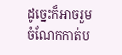ដូច្នេះក៏អាចរួមចំណែកកាត់ប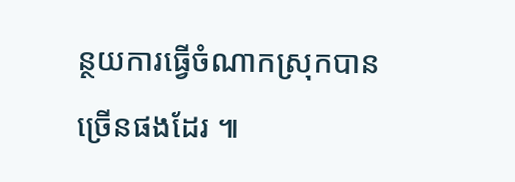ន្ថយការធ្វើចំណាកស្រុកបានច្រើនផងដែរ ៕